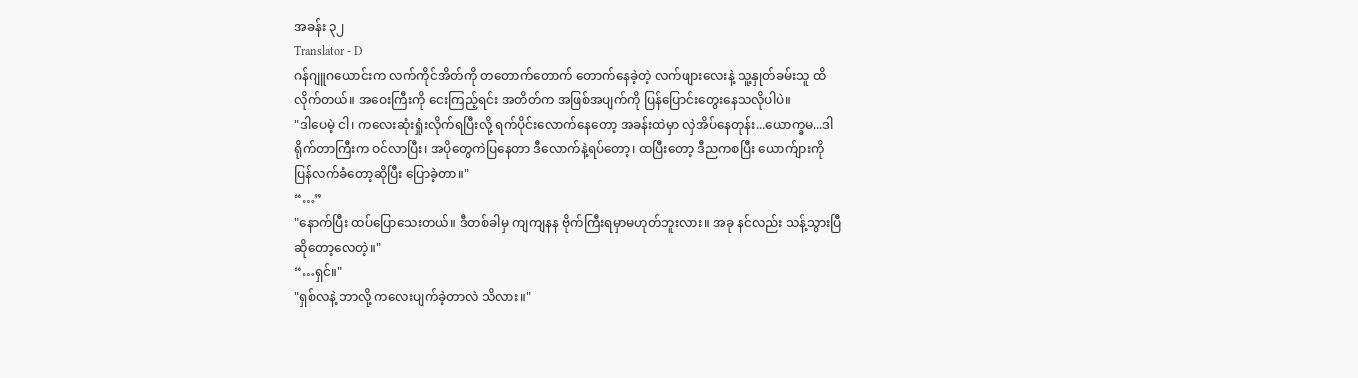အခန်း ၃၂
Translator - D
ဂန်ဂျူဂယောင်းက လက်ကိုင်အိတ်ကို တတောက်တောက် တောက်နေခဲ့တဲ့ လက်ဖျားလေးနဲ့ သူ့နှုတ်ခမ်းသူ ထိလိုက်တယ်။ အဝေးကြီးကို ငေးကြည့်ရင်း အတိတ်က အဖြစ်အပျက်ကို ပြန်ပြောင်းတွေးနေသလိုပါပဲ။
"ဒါပေမဲ့ ငါ၊ ကလေးဆုံးရှုံးလိုက်ရပြီးလို့ ရက်ပိုင်းလောက်နေတော့ အခန်းထဲမှာ လှဲအိပ်နေတုန်း...ယောက္ခမ...ဒါရိုက်တာကြီးက ဝင်လာပြီး၊ အပိုတွေကဲပြနေတာ ဒီလောက်နဲ့ရပ်တော့၊ ထပြီးတော့ ဒီညကစပြီး ယောက်ျားကို ပြန်လက်ခံတော့ဆိုပြီး ပြောခဲ့တာ။"
“…”
"နောက်ပြီး ထပ်ပြောသေးတယ်။ ဒီတစ်ခါမှ ကျကျနန ဗိုက်ကြီးရမှာမဟုတ်ဘူးလား။ အခု နင်လည်း သန့်သွားပြီဆိုတော့လေတဲ့။"
“…ရှင်။"
"ရှစ်လနဲ့ ဘာလို့ ကလေးပျက်ခဲ့တာလဲ သိလား။"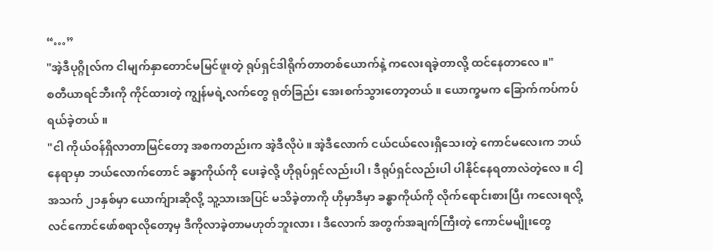“…”
"အဲ့ဒီပုဂ္ဂိုလ်က ငါမျက်နှာတောင်မမြင်ဖူးတဲ့ ရုပ်ရှင်ဒါရိုက်တာတစ်ယောက်နဲ့ ကလေးရခဲ့တာလို့ ထင်နေတာလေ။"
စတီယာရင်ဘီးကို ကိုင်ထားတဲ့ ကျွန်မရဲ့လက်တွေ ရုတ်ခြည်း အေးစက်သွားတော့တယ်။ ယောက္ခမက ခြောက်ကပ်ကပ် ရယ်ခဲ့တယ်။
"ငါ ကိုယ်ဝန်ရှိလာတာမြင်တော့ အစကတည်းက အဲ့ဒီလိုပဲ။ အဲ့ဒီလောက် ငယ်ငယ်လေးရှိသေးတဲ့ ကောင်မလေးက ဘယ်နေရာမှာ ဘယ်လောက်တောင် ခန္ဓာကိုယ်ကို ပေးခဲ့လို့ ဟိုရုပ်ရှင်လည်းပါ၊ ဒီရုပ်ရှင်လည်းပါ ပါနိုင်နေရတာလဲတဲ့လေ။ ငါ့အသက် ၂၁နှစ်မှာ ယောက်ျားဆိုလို့ သူ့သားအပြင် မသိခဲ့တာကို ဟိုမှာဒီမှာ ခန္ဓာကိုယ်ကို လိုက်ရောင်းစားပြီး ကလေးရလို့ လင်ကောင်ဖော်စရာလိုတော့မှ ဒီကိုလာခဲ့တာမဟုတ်ဘူးလား၊ ဒီလောက် အတွက်အချက်ကြီးတဲ့ ကောင်မမျိုးတွေ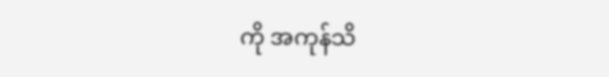ကို အကုန်သိ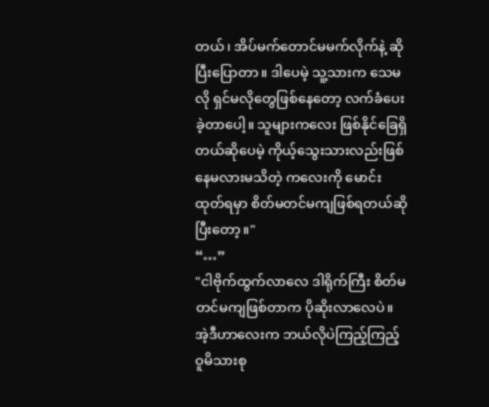တယ်၊ အိပ်မက်တောင်မမက်လိုက်နဲ့ ဆိုပြီးပြောတာ။ ဒါပေမဲ့ သူ့သားက သေမလို ရှင်မလိုတွေဖြစ်နေတော့ လက်ခံပေးခဲ့တာပေါ့။ သူများကလေး ဖြစ်နိုင်ခြေရှိတယ်ဆိုပေမဲ့ ကိုယ့်သွေးသားလည်းဖြစ်နေမလားမသိတဲ့ ကလေးကို မောင်းထုတ်ရမှာ စိတ်မတင်မကျဖြစ်ရတယ်ဆိုပြီးတော့။"
“…”
"ငါဗိုက်ထွက်လာလေ ဒါရိုက်ကြီး စိတ်မတင်မကျဖြစ်တာက ပိုဆိုးလာလေပဲ။ အဲ့ဒီဟာလေးက ဘယ်လိုပဲကြည့်ကြည့် ဝူမိသားစု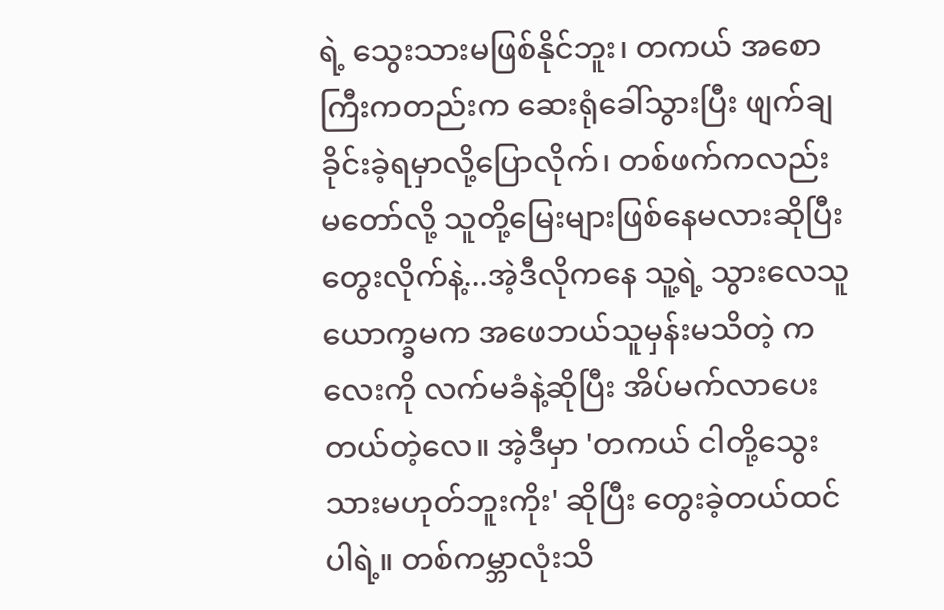ရဲ့ သွေးသားမဖြစ်နိုင်ဘူး၊ တကယ် အစောကြီးကတည်းက ဆေးရုံခေါ်သွားပြီး ဖျက်ချခိုင်းခဲ့ရမှာလို့ပြောလိုက်၊ တစ်ဖက်ကလည်း မတော်လို့ သူတို့မြေးများဖြစ်နေမလားဆိုပြီးတွေးလိုက်နဲ့...အဲ့ဒီလိုကနေ သူ့ရဲ့ သွားလေသူ ယောက္ခမက အဖေဘယ်သူမှန်းမသိတဲ့ ကလေးကို လက်မခံနဲ့ဆိုပြီး အိပ်မက်လာပေးတယ်တဲ့လေ။ အဲ့ဒီမှာ 'တကယ် ငါတို့သွေးသားမဟုတ်ဘူးကိုး' ဆိုပြီး တွေးခဲ့တယ်ထင်ပါရဲ့။ တစ်ကမ္ဘာလုံးသိ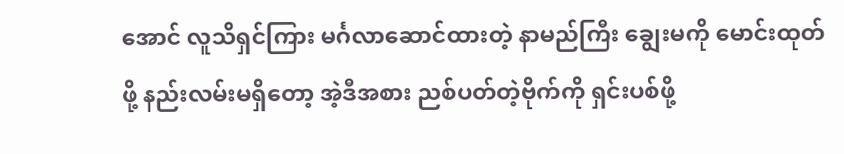အောင် လူသိရှင်ကြား မင်္ဂလာဆောင်ထားတဲ့ နာမည်ကြီး ချွေးမကို မောင်းထုတ်ဖို့ နည်းလမ်းမရှိတော့ အဲ့ဒီအစား ညစ်ပတ်တဲ့ဗိုက်ကို ရှင်းပစ်ဖို့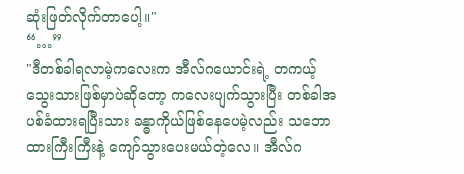ဆုံးဖြတ်လိုက်တာပေါ့။"
“…”
"ဒီတစ်ခါရလာမဲ့ကလေးက အီလ်ဂယောင်းရဲ့ တကယ့် သွေးသားဖြစ်မှာပဲဆိုတော့ ကလေးပျက်သွားပြီး တစ်ခါအပစ်ခံထားရပြီးသား ခန္ဓာကိုယ်ဖြစ်နေပေမဲ့လည်း သဘောထားကြီးကြီးနဲ့ ကျော်သွားပေးမယ်တဲ့လေ။ အီလ်ဂ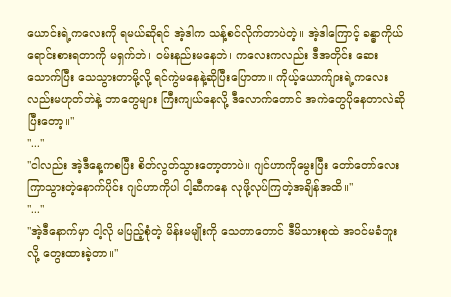ယောင်းရဲ့ကလေးကို ရမယ်ဆိုရင် အဲ့ဒါက သန့်စင်လိုက်တာပဲတဲ့။ အဲ့ဒါကြောင့် ခန္ဓာကိုယ် ရောင်းစားရတာကို မရှက်ဘဲ၊ ဝမ်းနည်းမနေဘဲ၊ ကလေးကလည်း ဒီအတိုင်း ဆေးသောက်ပြီး သေသွားတာမို့လို့ ရင်ကွဲမနေနဲ့ဆိုပြီးပြောတာ။ ကိုယ့်ယောက်ျားရဲ့ကလေးလည်းမဟုတ်ဘဲနဲ့ ဘာတွေများ ကြီးကျယ်နေလို့ ဒီလောက်တောင် အကဲတွေပိုနေတာလဲဆိုပြီးတော့။"
"..."
"ငါလည်း အဲ့ဒီနေ့ကစပြီး စိတ်လွတ်သွားတော့တာပဲ။ ဂျင်ဟာကိုမွေးပြီး တော်တော်လေးကြာသွားတဲ့နောက်ပိုင်း ဂျင်ဟာကိုပါ ငါ့ဆီကနေ လုဖို့လုပ်ကြတဲ့အချိန်အထိ။"
"..."
"အဲ့ဒီနောက်မှာ ငါ့လို မပြည့်စုံတဲ့ မိန်းမမျိုးကို သေတာတောင် ဒီမိသားစုထဲ အဝင်မခံဘူးလို့ တွေးထားခဲ့တာ။"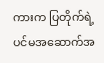ကားက ပြတိုက်ရဲ့ ပင်မအဆောက်အ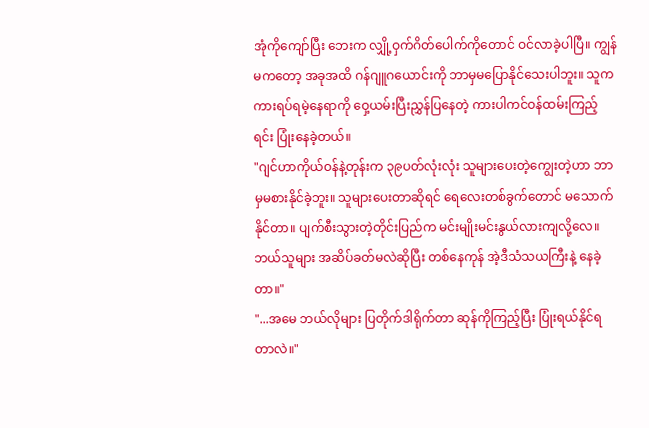အုံကိုကျော်ပြီး ဘေးက လျှို့ဝှက်ဂိတ်ပေါက်ကိုတောင် ဝင်လာခဲ့ပါပြီ။ ကျွန်မကတော့ အခုအထိ ဂန်ဂျူဂယောင်းကို ဘာမှမပြောနိုင်သေးပါဘူး။ သူက ကားရပ်ရမဲ့နေရာကို ဝှေ့ယမ်းပြီးညွှန်ပြနေတဲ့ ကားပါကင်ဝန်ထမ်းကြည့်ရင်း ပြုံးနေခဲ့တယ်။
"ဂျင်ဟာကိုယ်ဝန်နဲ့တုန်းက ၃၉ပတ်လုံးလုံး သူများပေးတဲ့ကျွေးတဲ့ဟာ ဘာမှမစားနိုင်ခဲ့ဘူး။ သူများပေးတာဆိုရင် ရေလေးတစ်ခွက်တောင် မသောက်နိုင်တာ။ ပျက်စီးသွားတဲ့တိုင်းပြည်က မင်းမျိုးမင်းနွယ်လားကျလို့လေ။ ဘယ်သူများ အဆိပ်ခတ်မလဲဆိုပြီး တစ်နေကုန် အဲ့ဒီသံသယကြီးနဲ့ နေခဲ့တာ။"
"...အမေ ဘယ်လိုများ ပြတိုက်ဒါရိုက်တာ ဆုန်ကိုကြည့်ပြီး ပြုံးရယ်နိုင်ရတာလဲ။"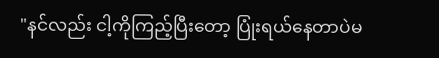"နင်လည်း ငါ့ကိုကြည့်ပြီးတော့ ပြုံးရယ်နေတာပဲမ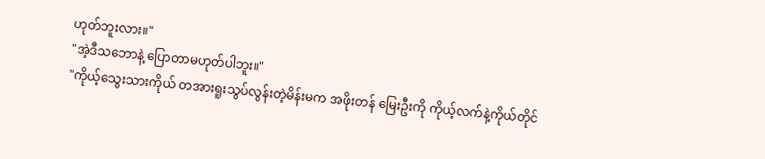ဟုတ်ဘူးလား။"
"အဲ့ဒီသဘောနဲ့ ပြောတာမဟုတ်ပါဘူး။"
"ကိုယ့်သွေးသားကိုယ် တအားရူးသွပ်လွန်းတဲ့မိန်းမက အဖိုးတန် မြေးဦးကို ကိုယ့်လက်နဲ့ကိုယ်တိုင်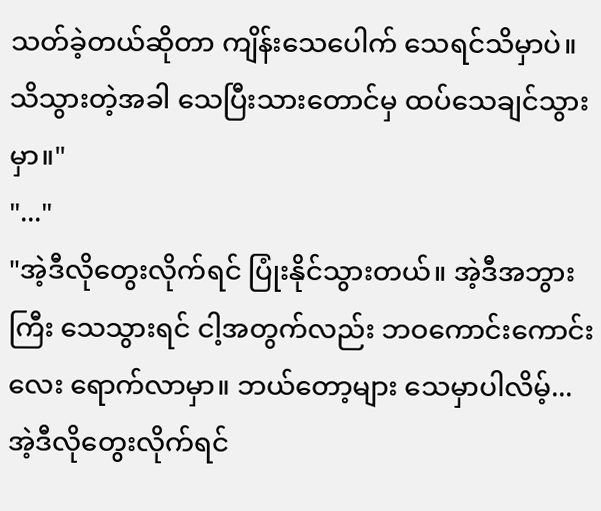သတ်ခဲ့တယ်ဆိုတာ ကျိန်းသေပေါက် သေရင်သိမှာပဲ။ သိသွားတဲ့အခါ သေပြီးသားတောင်မှ ထပ်သေချင်သွားမှာ။"
"..."
"အဲ့ဒီလိုတွေးလိုက်ရင် ပြုံးနိုင်သွားတယ်။ အဲ့ဒီအဘွားကြီး သေသွားရင် ငါ့အတွက်လည်း ဘဝကောင်းကောင်းလေး ရောက်လာမှာ။ ဘယ်တော့များ သေမှာပါလိမ့်...အဲ့ဒီလိုတွေးလိုက်ရင်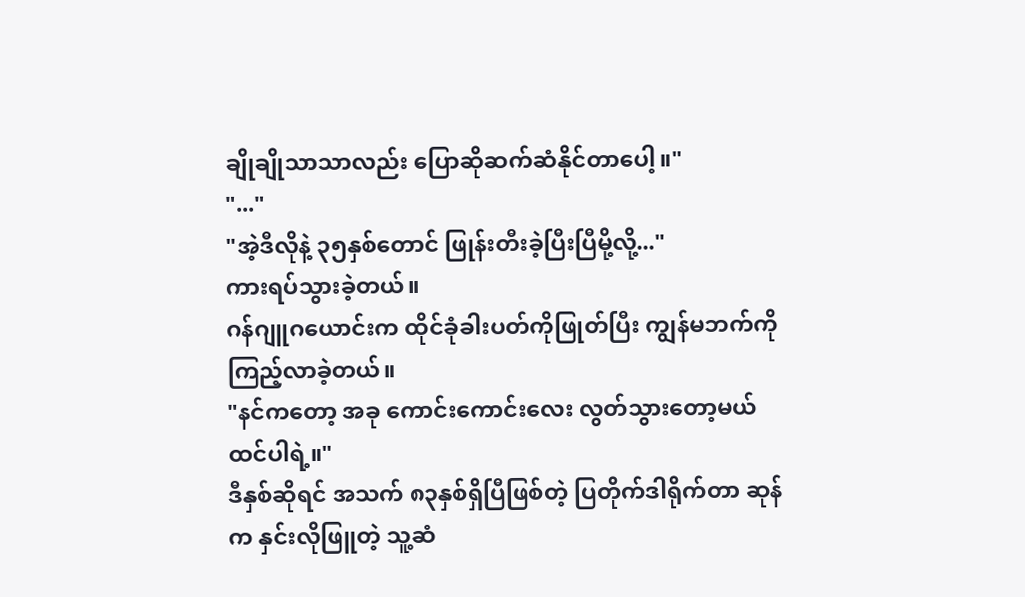ချိုချိုသာသာလည်း ပြောဆိုဆက်ဆံနိုင်တာပေါ့။"
"..."
"အဲ့ဒီလိုနဲ့ ၃၅နှစ်တောင် ဖြုန်းတီးခဲ့ပြီးပြီမို့လို့..."
ကားရပ်သွားခဲ့တယ်။
ဂန်ဂျူဂယောင်းက ထိုင်ခုံခါးပတ်ကိုဖြုတ်ပြီး ကျွန်မဘက်ကို ကြည့်လာခဲ့တယ်။
"နင်ကတော့ အခု ကောင်းကောင်းလေး လွတ်သွားတော့မယ်ထင်ပါရဲ့။"
ဒီနှစ်ဆိုရင် အသက် ၈၃နှစ်ရှိပြီဖြစ်တဲ့ ပြတိုက်ဒါရိုက်တာ ဆုန်က နှင်းလိုဖြူတဲ့ သူ့ဆံ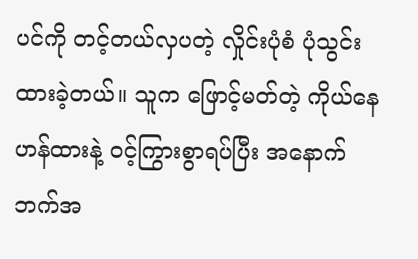ပင်ကို တင့်တယ်လှပတဲ့ လှိုင်းပုံစံ ပုံသွင်းထားခဲ့တယ်။ သူက ဖြောင့်မတ်တဲ့ ကိုယ်နေဟန်ထားနဲ့ ဝင့်ကြွားစွာရပ်ပြီး အနောက်ဘက်အ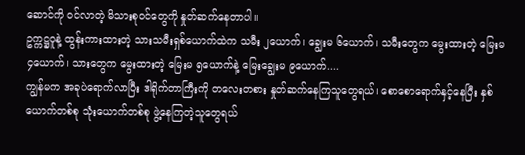ဆောင်ကို ဝင်လာတဲ့ မိသားစုဝင်တွေကို နှုတ်ဆက်နေတာပါ။
ဥက္ကဋ္ဌဝူနဲ့ ထွန်းကားထားတဲ့ သားသမီးရှစ်ယောက်ထဲက သမီး ၂ယောက်၊ ချွေးမ ၆ယောက်၊ သမီးတွေက မွေးထားတဲ့ မြေးမ ၄ယောက်၊ သားတွေက မွေးထားတဲ့ မြေးမ ၅ယောက်နဲ့ မြေးချွေးမ ၉ယောက်....
ကျွန်မက အခုပဲရောက်လာပြီး ဒါရိုက်တာကြီးကို တလေးတစား နှုတ်ဆက်နေကြသူတွေရယ်၊ စောစောရောက်နှင့်နေပြီး နှစ်ယောက်တစ်စု သုံးယောက်တစ်စု ဖွဲ့နေကြတဲ့သူတွေရယ်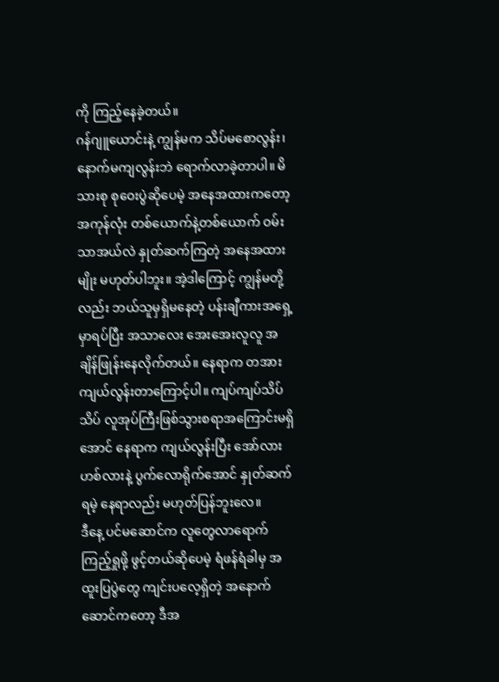ကို ကြည့်နေခဲ့တယ်။
ဂန်ဂျူယောင်းနဲ့ ကျွန်မက သိပ်မစောလွန်း၊ နောက်မကျလွန်းဘဲ ရောက်လာခဲ့တာပါ။ မိသားစု စုဝေးပွဲဆိုပေမဲ့ အနေအထားကတော့ အကုန်လုံး တစ်ယောက်နဲ့တစ်ယောက် ဝမ်းသာအယ်လဲ နှုတ်ဆက်ကြတဲ့ အနေအထားမျိုး မဟုတ်ပါဘူး။ အဲ့ဒါကြောင့် ကျွန်မတို့လည်း ဘယ်သူမှရှိမနေတဲ့ ပန်းချီကားအရှေ့မှာရပ်ပြီး အသာလေး အေးအေးလူလူ အချိန်ဖြုန်းနေလိုက်တယ်။ နေရာက တအားကျယ်လွန်းတာကြောင့်ပါ။ ကျပ်ကျပ်သိပ်သိပ် လူအုပ်ကြီးဖြစ်သွားစရာအကြောင်းမရှိအောင် နေရာက ကျယ်လွန်းပြီး အော်လားဟစ်လားနဲ့ ပွက်လောရိုက်အောင် နှုတ်ဆက်ရမဲ့ နေရာလည်း မဟုတ်ပြန်ဘူးလေ။
ဒီနေ့ ပင်မဆောင်က လူတွေလာရောက်ကြည့်ရှုဖို့ ဖွင့်တယ်ဆိုပေမဲ့ ရံဖန်ရံခါမှ အထူးပြပွဲတွေ ကျင်းပလေ့ရှိတဲ့ အနောက်ဆောင်ကတော့ ဒီအ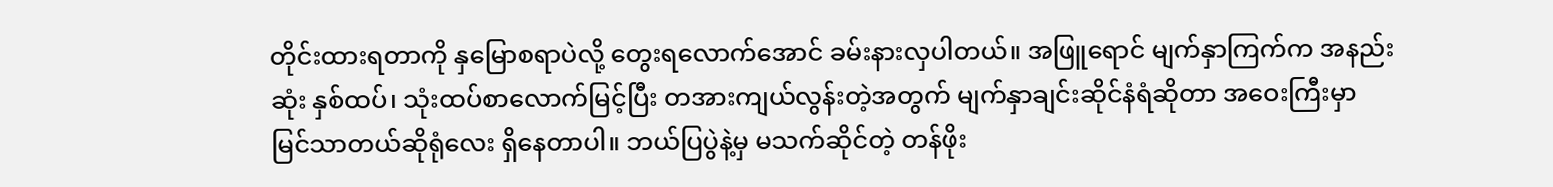တိုင်းထားရတာကို နှမြောစရာပဲလို့ တွေးရလောက်အောင် ခမ်းနားလှပါတယ်။ အဖြူရောင် မျက်နှာကြက်က အနည်းဆုံး နှစ်ထပ်၊ သုံးထပ်စာလောက်မြင့်ပြီး တအားကျယ်လွန်းတဲ့အတွက် မျက်နှာချင်းဆိုင်နံရံဆိုတာ အဝေးကြီးမှာ မြင်သာတယ်ဆိုရုံလေး ရှိနေတာပါ။ ဘယ်ပြပွဲနဲ့မှ မသက်ဆိုင်တဲ့ တန်ဖိုး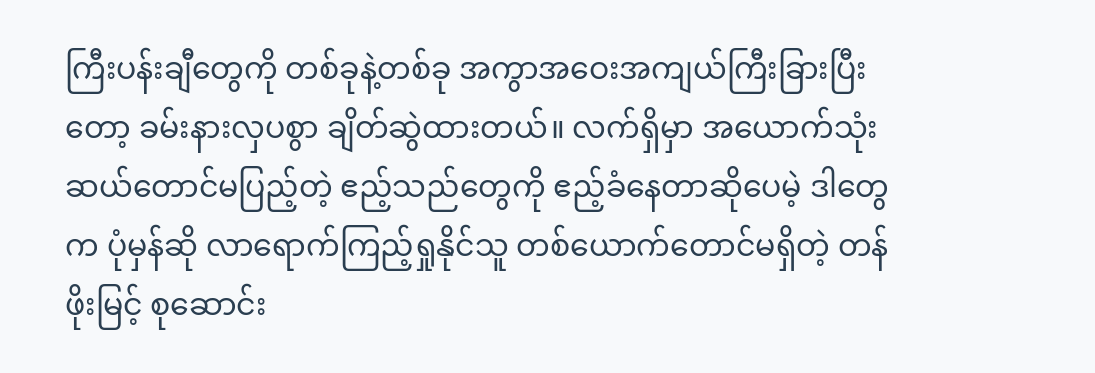ကြီးပန်းချီတွေကို တစ်ခုနဲ့တစ်ခု အကွာအဝေးအကျယ်ကြီးခြားပြီးတော့ ခမ်းနားလှပစွာ ချိတ်ဆွဲထားတယ်။ လက်ရှိမှာ အယောက်သုံးဆယ်တောင်မပြည့်တဲ့ ဧည့်သည်တွေကို ဧည့်ခံနေတာဆိုပေမဲ့ ဒါတွေက ပုံမှန်ဆို လာရောက်ကြည့်ရှုနိုင်သူ တစ်ယောက်တောင်မရှိတဲ့ တန်ဖိုးမြင့် စုဆောင်း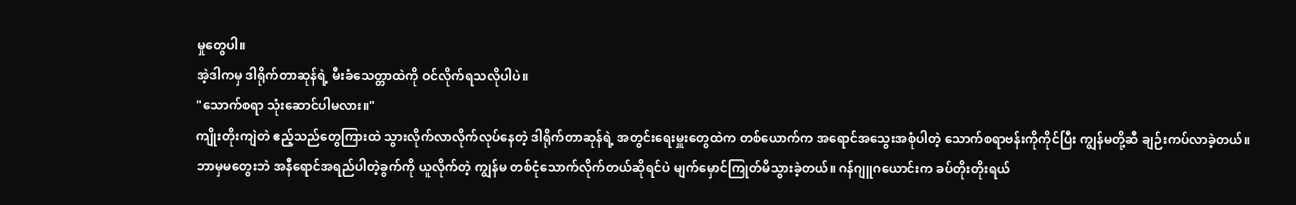မှုတွေပါ။
အဲ့ဒါကမှ ဒါရိုက်တာဆုန်ရဲ့ မီးခံသေတ္တာထဲကို ဝင်လိုက်ရသလိုပါပဲ။
"သောက်စရာ သုံးဆောင်ပါမလား။"
ကျိုးတိုးကျဲတဲ ဧည့်သည်တွေကြားထဲ သွားလိုက်လာလိုက်လုပ်နေတဲ့ ဒါရိုက်တာဆုန်ရဲ့ အတွင်းရေးမှူးတွေထဲက တစ်ယောက်က အရောင်အသွေးအစုံပါတဲ့ သောက်စရာဗန်းကိုကိုင်ပြီး ကျွန်မတို့ဆီ ချဉ်းကပ်လာခဲ့တယ်။
ဘာမှမတွေးဘဲ အနီရောင်အရည်ပါတဲ့ခွက်ကို ယူလိုက်တဲ့ ကျွန်မ တစ်ငုံသောက်လိုက်တယ်ဆိုရင်ပဲ မျက်မှောင်ကြုတ်မိသွားခဲ့တယ်။ ဂန်ဂျူဂယောင်းက ခပ်တိုးတိုးရယ်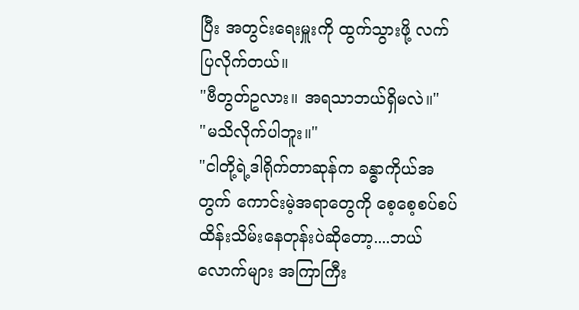ပြီး အတွင်းရေးမှူးကို ထွက်သွားဖို့ လက်ပြလိုက်တယ်။
"ဗီတွတ်ဥလား။ အရသာဘယ်ရှိမလဲ။"
"မသိလိုက်ပါဘူး။"
"ငါတို့ရဲ့ဒါရိုက်တာဆုန်က ခန္ဓာကိုယ်အတွက် ကောင်းမဲ့အရာတွေကို စေ့စေ့စပ်စပ် ထိန်းသိမ်းနေတုန်းပဲဆိုတော့....ဘယ်လောက်များ အကြာကြီး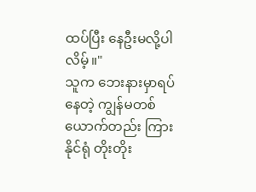ထပ်ပြီး နေဦးမလို့ပါလိမ့်။"
သူက ဘေးနားမှာရပ်နေတဲ့ ကျွန်မတစ်ယောက်တည်း ကြားနိုင်ရုံ တိုးတိုး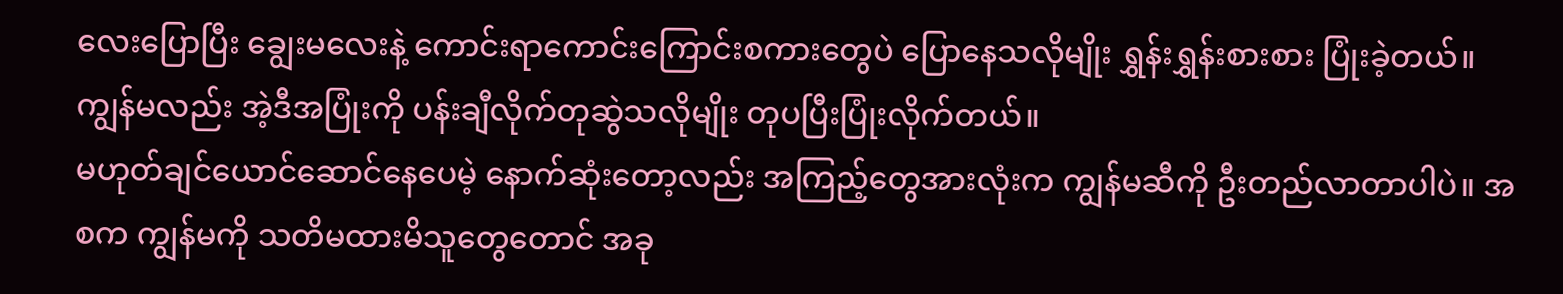လေးပြောပြီး ချွေးမလေးနဲ့ ကောင်းရာကောင်းကြောင်းစကားတွေပဲ ပြောနေသလိုမျိုး ရွှန်းရွှန်းစားစား ပြုံးခဲ့တယ်။ ကျွန်မလည်း အဲ့ဒီအပြုံးကို ပန်းချီလိုက်တုဆွဲသလိုမျိုး တုပပြီးပြုံးလိုက်တယ်။
မဟုတ်ချင်ယောင်ဆောင်နေပေမဲ့ နောက်ဆုံးတော့လည်း အကြည့်တွေအားလုံးက ကျွန်မဆီကို ဦးတည်လာတာပါပဲ။ အစက ကျွန်မကို သတိမထားမိသူတွေတောင် အခု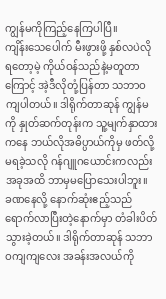ကျွန်မကိုကြည့်နေကြပါပြီ။
ကျိန်းသေပေါက် မီးဖွားဖို့ နှစ်လပဲလိုရတော့မဲ့ ကိုယ်ဝန်သည်နဲ့မတူတာကြောင့် အဲ့ဒီလိုတုံ့ပြန်တာ သဘာဝကျပါတယ်။ ဒါရိုက်တာဆုန် ကျွန်မကို နှုတ်ဆက်တုန်းက သူ့မျက်နှာထားကနေ ဘယ်လိုအဓိပ္ပာယ်ကိုမှ ဖတ်လို့မရခဲ့သလို ဂန်ဂျူဂယောင်းကလည်း အခုအထိ ဘာမှမပြောသေးပါဘူး။
ခဏနေလို့ နောက်ဆုံးဧည့်သည်ရောက်လာပြီးတဲ့နောက်မှာ တံခါးပိတ်သွားခဲ့တယ်။ ဒါရိုက်တာဆုန် သဘာဝကျကျလေး အခန်းအလယ်ကို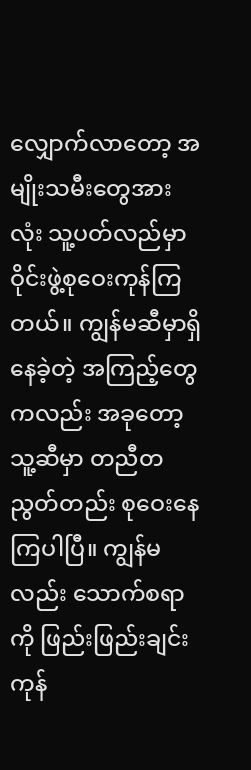လျှောက်လာတော့ အမျိုးသမီးတွေအားလုံး သူ့ပတ်လည်မှာ ဝိုင်းဖွဲ့စုဝေးကုန်ကြတယ်။ ကျွန်မဆီမှာရှိနေခဲ့တဲ့ အကြည့်တွေကလည်း အခုတော့ သူ့ဆီမှာ တညီတညွတ်တည်း စုဝေးနေကြပါပြီ။ ကျွန်မလည်း သောက်စရာကို ဖြည်းဖြည်းချင်း ကုန်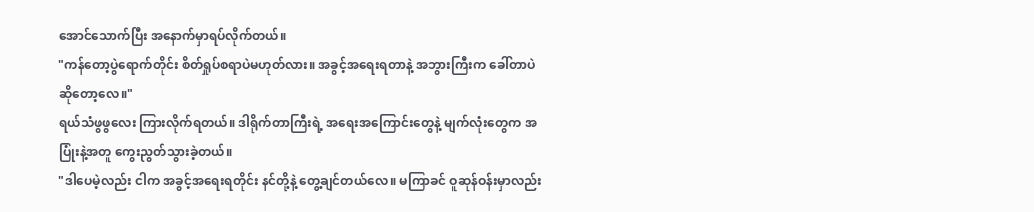အောင်သောက်ပြီး အနောက်မှာရပ်လိုက်တယ်။
"ကန်တော့ပွဲရောက်တိုင်း စိတ်ရှုပ်စရာပဲမဟုတ်လား။ အခွင့်အရေးရတာနဲ့ အဘွားကြီးက ခေါ်တာပဲဆိုတော့လေ။"
ရယ်သံဖွဖွလေး ကြားလိုက်ရတယ်။ ဒါရိုက်တာကြီးရဲ့ အရေးအကြောင်းတွေနဲ့ မျက်လုံးတွေက အပြုံးနဲ့အတူ ကွေးညွတ်သွားခဲ့တယ်။
"ဒါပေမဲ့လည်း ငါက အခွင့်အရေးရတိုင်း နင်တို့နဲ့ တွေ့ချင်တယ်လေ။ မကြာခင် ဝူဆုန်ဝန်းမှာလည်း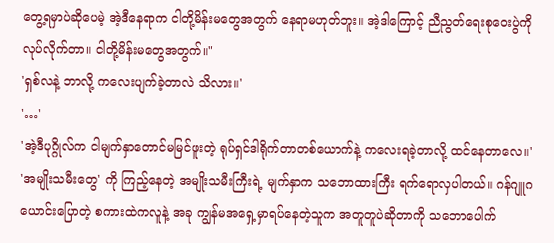တွေ့ရမှာပဲဆိုပေမဲ့ အဲ့ဒီနေရာက ငါတို့မိန်းမတွေအတွက် နေရာမဟုတ်ဘူး။ အဲ့ဒါကြောင့် ညီညွတ်ရေးစုဝေးပွဲကို လုပ်လိုက်တာ။ ငါတို့မိန်းမတွေအတွက်။"
'ရှစ်လနဲ့ ဘာလို့ ကလေးပျက်ခဲ့တာလဲ သိလား။'
'…'
'အဲ့ဒီပုဂ္ဂိုလ်က ငါမျက်နှာတောင်မမြင်ဖူးတဲ့ ရုပ်ရှင်ဒါရိုက်တာတစ်ယောက်နဲ့ ကလေးရခဲ့တာလို့ ထင်နေတာလေ။'
'အမျိုးသမီးတွေ' ကို ကြည့်နေတဲ့ အမျိုးသမီးကြီးရဲ့ မျက်နှာက သဘောထားကြီး ရက်ရောလှပါတယ်။ ဂန်ဂျူဂယောင်းပြောတဲ့ စကားထဲကလူနဲ့ အခု ကျွန်မအရှေ့မှာရပ်နေတဲ့သူက အတူတူပဲဆိုတာကို သဘောပေါက်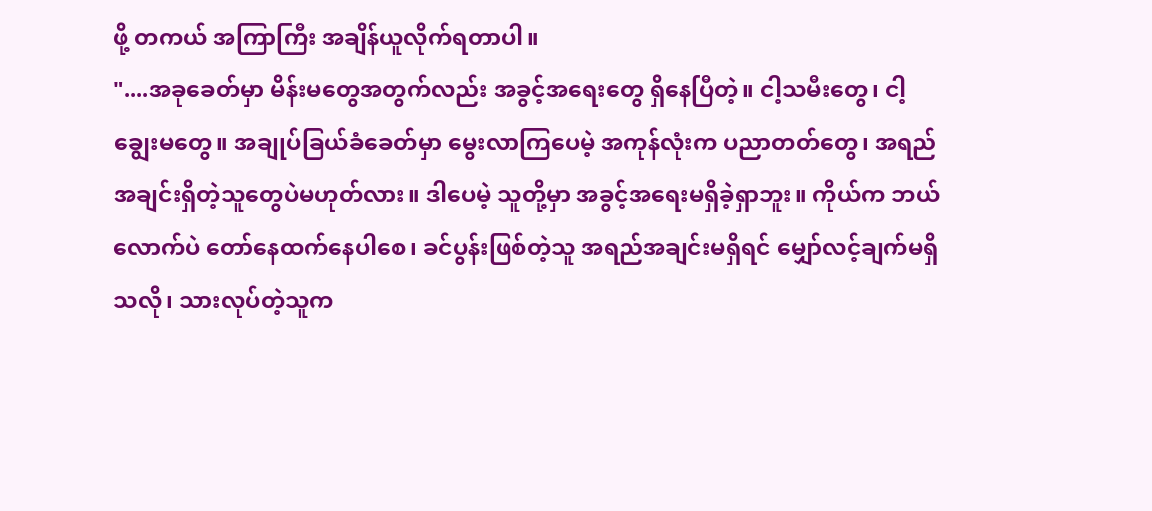ဖို့ တကယ် အကြာကြီး အချိန်ယူလိုက်ရတာပါ။
"....အခုခေတ်မှာ မိန်းမတွေအတွက်လည်း အခွင့်အရေးတွေ ရှိနေပြီတဲ့။ ငါ့သမီးတွေ၊ ငါ့ချွေးမတွေ။ အချုပ်ခြယ်ခံခေတ်မှာ မွေးလာကြပေမဲ့ အကုန်လုံးက ပညာတတ်တွေ၊ အရည်အချင်းရှိတဲ့သူတွေပဲမဟုတ်လား။ ဒါပေမဲ့ သူတို့မှာ အခွင့်အရေးမရှိခဲ့ရှာဘူး။ ကိုယ်က ဘယ်လောက်ပဲ တော်နေထက်နေပါစေ၊ ခင်ပွန်းဖြစ်တဲ့သူ အရည်အချင်းမရှိရင် မျှော်လင့်ချက်မရှိသလို၊ သားလုပ်တဲ့သူက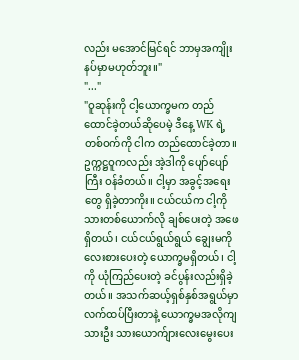လည်း မအောင်မြင်ရင် ဘာမှအကျိုးနပ်မှာမဟုတ်ဘူး။"
"..."
"ဝူဆုန်းကို ငါ့ယောက္ခမက တည်ထောင်ခဲ့တယ်ဆိုပေမဲ့ ဒီနေ့ WK ရဲ့ တစ်ဝက်ကို ငါက တည်ထောင်ခဲ့တာ။ ဥက္ကဋ္ဌဝူကလည်း အဲ့ဒါကို ပျော်ပျော်ကြီး ဝန်ခံတယ်။ ငါ့မှာ အခွင့်အရေးတွေ ရှိခဲ့တာကိုး။ ငယ်ငယ်က ငါ့ကို သားတစ်ယောက်လို ချစ်ပေးတဲ့ အဖေရှိတယ်၊ ငယ်ငယ်ရွယ်ရွယ် ချွေးမကို လေးစားပေးတဲ့ ယောက္ခမရှိတယ်၊ ငါ့ကို ယုံကြည်ပေးတဲ့ ခင်ပွန်းလည်းရှိခဲ့တယ်။ အသက်ဆယ့်ရှစ်နှစ်အရွယ်မှာ လက်ထပ်ပြီးတာနဲ့ ယောက္ခမအလိုကျ သားဦး သားယောက်ျားလေးမွေးပေး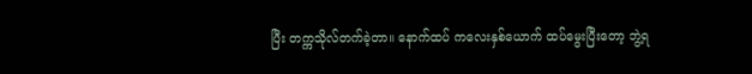ပြီး တက္ကသိုလ်တက်ခဲ့တာ။ နောက်ထပ် ကလေးနှစ်ယောက် ထပ်မွေးပြီးတော့ ဘွဲ့ရ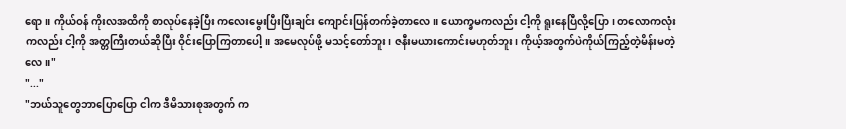ရော။ ကိုယ်ဝန် ကိုးလအထိကို စာလုပ်နေခဲ့ပြီး ကလေးမွေးပြီးပြီးချင်း ကျောင်းပြန်တက်ခဲ့တာလေ။ ယောက္ခမကလည်း ငါ့ကို ရူးနေပြီလို့ပြော၊ တလောကလုံးကလည်း ငါ့ကို အတ္တကြီးတယ်ဆိုပြီး ဝိုင်းပြောကြတာပေါ့။ အမေလုပ်ဖို့ မသင့်တော်ဘူး၊ ဇနီးမယားကောင်းမဟုတ်ဘူး၊ ကိုယ့်အတွက်ပဲကိုယ်ကြည့်တဲ့မိန်းမတဲ့လေ။"
"..."
"ဘယ်သူတွေဘာပြောပြော ငါက ဒီမိသားစုအတွက် က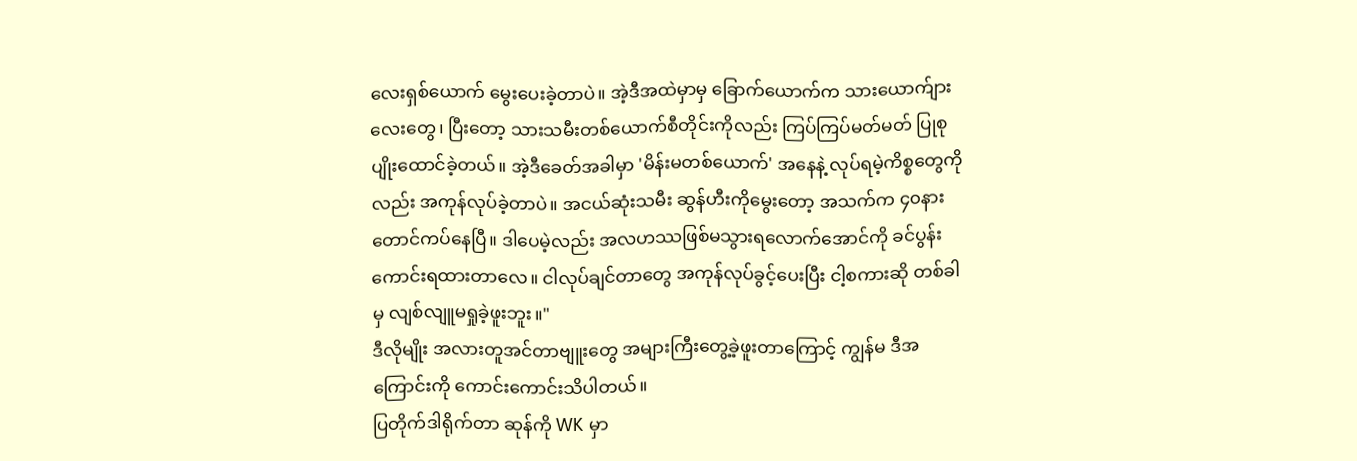လေးရှစ်ယောက် မွေးပေးခဲ့တာပဲ။ အဲ့ဒီအထဲမှာမှ ခြောက်ယောက်က သားယောက်ျားလေးတွေ၊ ပြီးတော့ သားသမီးတစ်ယောက်စီတိုင်းကိုလည်း ကြပ်ကြပ်မတ်မတ် ပြုစုပျိုးထောင်ခဲ့တယ်။ အဲ့ဒီခေတ်အခါမှာ 'မိန်းမတစ်ယောက်' အနေနဲ့ လုပ်ရမဲ့ကိစ္စတွေကိုလည်း အကုန်လုပ်ခဲ့တာပဲ။ အငယ်ဆုံးသမီး ဆွန်ဟီးကိုမွေးတော့ အသက်က ၄၀နားတောင်ကပ်နေပြီ။ ဒါပေမဲ့လည်း အလဟဿဖြစ်မသွားရလောက်အောင်ကို ခင်ပွန်းကောင်းရထားတာလေ။ ငါလုပ်ချင်တာတွေ အကုန်လုပ်ခွင့်ပေးပြီး ငါ့စကားဆို တစ်ခါမှ လျစ်လျူမရှုခဲ့ဖူးဘူး။"
ဒီလိုမျိုး အလားတူအင်တာဗျူးတွေ အများကြီးတွေ့ခဲ့ဖူးတာကြောင့် ကျွန်မ ဒီအကြောင်းကို ကောင်းကောင်းသိပါတယ်။
ပြတိုက်ဒါရိုက်တာ ဆုန်ကို WK မှာ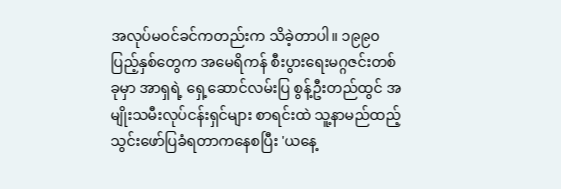အလုပ်မဝင်ခင်ကတည်းက သိခဲ့တာပါ။ ၁၉၉၀ ပြည့်နှစ်တွေက အမေရိကန် စီးပွားရေးမဂ္ဂဇင်းတစ်ခုမှာ အာရှရဲ့ ရှေ့ဆောင်လမ်းပြ စွန့်ဦးတည်ထွင် အမျိုးသမီးလုပ်ငန်းရှင်များ စာရင်းထဲ သူ့နာမည်ထည့်သွင်းဖော်ပြခံရတာကနေစပြီး 'ယနေ့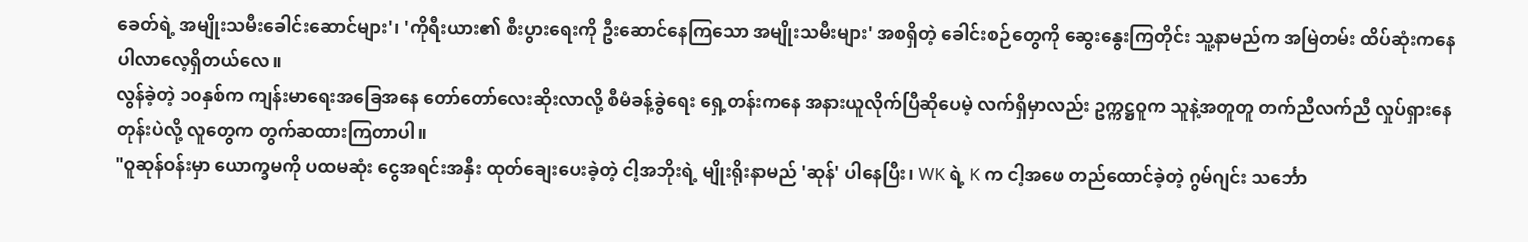ခေတ်ရဲ့ အမျိုးသမီးခေါင်းဆောင်များ'၊ 'ကိုရီးယား၏ စီးပွားရေးကို ဦးဆောင်နေကြသော အမျိုးသမီးများ' အစရှိတဲ့ ခေါင်းစဉ်တွေကို ဆွေးနွေးကြတိုင်း သူ့နာမည်က အမြဲတမ်း ထိပ်ဆုံးကနေ ပါလာလေ့ရှိတယ်လေ။
လွန်ခဲ့တဲ့ ၁၀နှစ်က ကျန်းမာရေးအခြေအနေ တော်တော်လေးဆိုးလာလို့ စီမံခန့်ခွဲရေး ရှေ့တန်းကနေ အနားယူလိုက်ပြီဆိုပေမဲ့ လက်ရှိမှာလည်း ဥက္ကဋ္ဌဝူက သူနဲ့အတူတူ တက်ညီလက်ညီ လှုပ်ရှားနေတုန်းပဲလို့ လူတွေက တွက်ဆထားကြတာပါ။
"ဝူဆုန်ဝန်းမှာ ယောက္ခမကို ပထမဆုံး ငွေအရင်းအနှီး ထုတ်ချေးပေးခဲ့တဲ့ ငါ့အဘိုးရဲ့ မျိုးရိုးနာမည် 'ဆုန်' ပါနေပြီး၊ WK ရဲ့ K က ငါ့အဖေ တည်ထောင်ခဲ့တဲ့ ဂွမ်ဂျင်း သင်္ဘော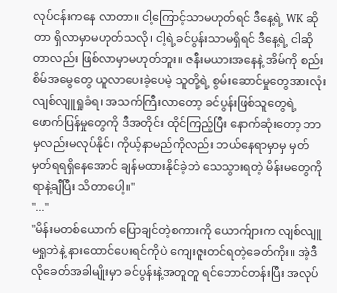လုပ်ငန်းကနေ လာတာ။ ငါ့ကြောင့်သာမဟုတ်ရင် ဒီနေ့ရဲ့ WK ဆိုတာ ရှိလာမှာမဟုတ်သလို၊ ငါ့ရဲ့ခင်ပွန်းသာမရှိရင် ဒီနေ့ရဲ့ ငါဆိုတာလည်း ဖြစ်လာမှာမဟုတ်ဘူး။ ဇနီးမယားအနေနဲ့ အိမ်ကို စည်းစိမ်အမွေတွေ ယူလာပေးခဲ့ပေမဲ့ သူတို့ရဲ့ စွမ်းဆောင်မှုတွေအားလုံး လျစ်လျူရှုခံရ၊ အသက်ကြီးလာတော့ ခင်ပွန်းဖြစ်သူတွေရဲ့ ဖောက်ပြန်မှုတွေကို ဒီအတိုင်း ထိုင်ကြည့်ပြီး နောက်ဆုံးတော့ ဘာမှလည်းမလုပ်နိုင်၊ ကိုယ့်နာမည်ကိုလည်း ဘယ်နေရာမှာမှ မှတ်မှတ်ရရရှိနေအောင် ချန်မထားနိုင်ခဲ့ဘဲ သေသွားရတဲ့ မိန်းမတွေကို ရာနဲ့ချီပြီး သိတာပေါ့။"
"..."
"မိန်းမတစ်ယောက် ပြောချင်တဲ့စကားကို ယောက်ျားက လျစ်လျူမရှုဘဲနဲ့ နားထောင်ပေးရင်ကိုပဲ ကျေးဇူးတင်ရတဲ့ခေတ်ကိုး။ အဲ့ဒီလိုခေတ်အခါမျိုးမှာ ခင်ပွန်းနဲ့အတူတူ ရင်ဘောင်တန်းပြီး အလုပ်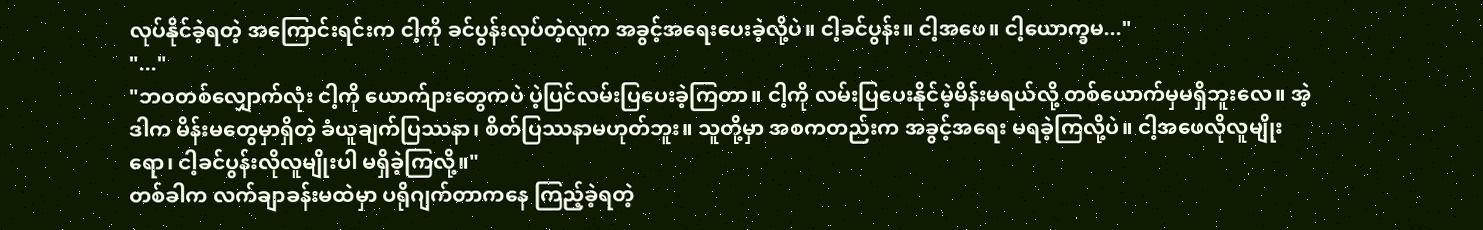လုပ်နိုင်ခဲ့ရတဲ့ အကြောင်းရင်းက ငါ့ကို ခင်ပွန်းလုပ်တဲ့လူက အခွင့်အရေးပေးခဲ့လို့ပဲ။ ငါ့ခင်ပွန်း။ ငါ့အဖေ။ ငါ့ယောက္ခမ..."
"..."
"ဘဝတစ်လျှောက်လုံး ငါ့ကို ယောက်ျားတွေကပဲ ပဲ့ပြင်လမ်းပြပေးခဲ့ကြတာ။ ငါ့ကို လမ်းပြပေးနိုင်မဲ့မိန်းမရယ်လို့ တစ်ယောက်မှမရှိဘူးလေ။ အဲ့ဒါက မိန်းမတွေမှာရှိတဲ့ ခံယူချက်ပြဿနာ၊ စိတ်ပြဿနာမဟုတ်ဘူး။ သူတို့မှာ အစကတည်းက အခွင့်အရေး မရခဲ့ကြလို့ပဲ။ ငါ့အဖေလိုလူမျိုးရော၊ ငါ့ခင်ပွန်းလိုလူမျိုးပါ မရှိခဲ့ကြလို့။"
တစ်ခါက လက်ချာခန်းမထဲမှာ ပရိုဂျက်တာကနေ ကြည့်ခဲ့ရတဲ့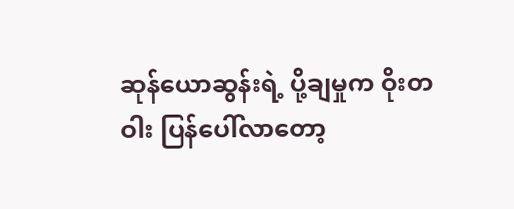ဆုန်ယောဆွန်းရဲ့ ပို့ချမှုက ဝိုးတဝါး ပြန်ပေါ်လာတော့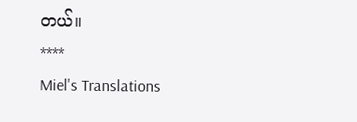တယ်။
****
Miel's Translations